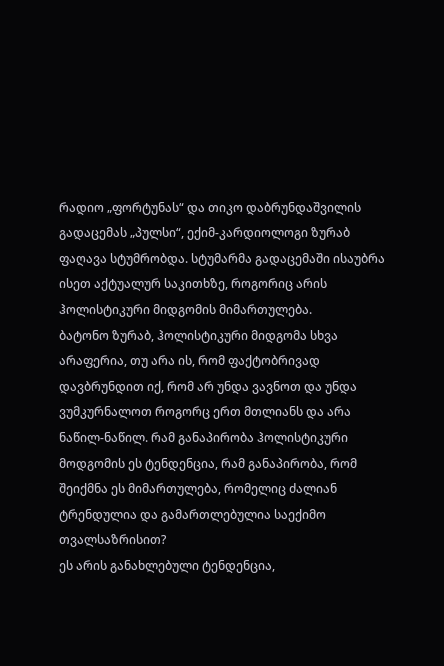რადიო „ფორტუნას“ და თიკო დაბრუნდაშვილის გადაცემას „პულსი“, ექიმ-კარდიოლოგი ზურაბ ფაღავა სტუმრობდა. სტუმარმა გადაცემაში ისაუბრა ისეთ აქტუალურ საკითხზე, როგორიც არის ჰოლისტიკური მიდგომის მიმართულება.
ბატონო ზურაბ, ჰოლისტიკური მიდგომა სხვა არაფერია, თუ არა ის, რომ ფაქტობრივად დავბრუნდით იქ, რომ არ უნდა ვავნოთ და უნდა ვუმკურნალოთ როგორც ერთ მთლიანს და არა ნაწილ-ნაწილ. რამ განაპირობა ჰოლისტიკური მოდგომის ეს ტენდენცია, რამ განაპირობა, რომ შეიქმნა ეს მიმართულება, რომელიც ძალიან ტრენდულია და გამართლებულია საექიმო თვალსაზრისით?
ეს არის განახლებული ტენდენცია,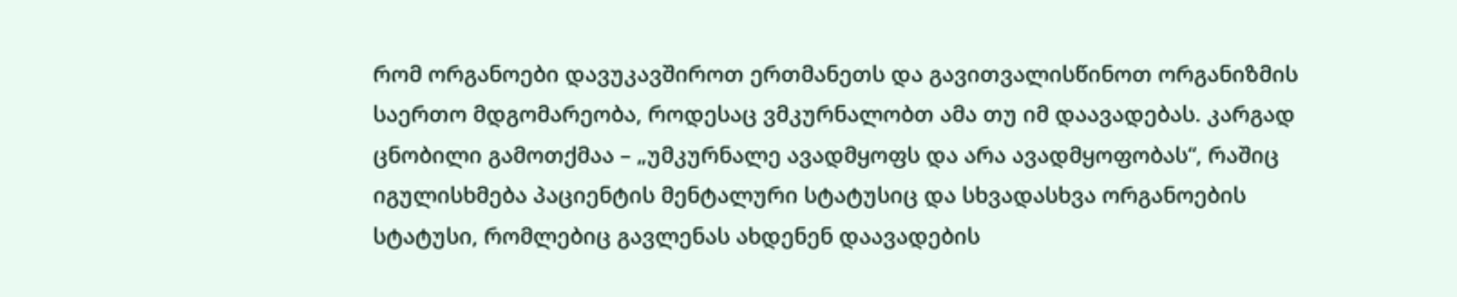რომ ორგანოები დავუკავშიროთ ერთმანეთს და გავითვალისწინოთ ორგანიზმის საერთო მდგომარეობა, როდესაც ვმკურნალობთ ამა თუ იმ დაავადებას. კარგად ცნობილი გამოთქმაა – „უმკურნალე ავადმყოფს და არა ავადმყოფობას“, რაშიც იგულისხმება პაციენტის მენტალური სტატუსიც და სხვადასხვა ორგანოების სტატუსი, რომლებიც გავლენას ახდენენ დაავადების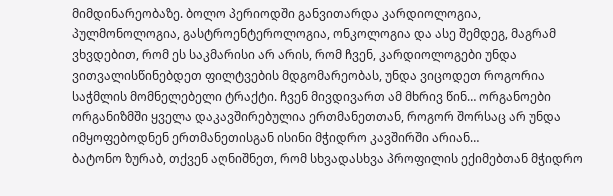მიმდინარეობაზე. ბოლო პერიოდში განვითარდა კარდიოლოგია, პულმონოლოგია, გასტროენტეროლოგია, ონკოლოგია და ასე შემდეგ, მაგრამ ვხვდებით, რომ ეს საკმარისი არ არის, რომ ჩვენ, კარდიოლოგები უნდა ვითვალისწინებდეთ ფილტვების მდგომარეობას, უნდა ვიცოდეთ როგორია საჭმლის მომნელებელი ტრაქტი. ჩვენ მივდივართ ამ მხრივ წინ… ორგანოები ორგანიზმში ყველა დაკავშირებულია ერთმანეთთან, როგორ შორსაც არ უნდა იმყოფებოდნენ ერთმანეთისგან ისინი მჭიდრო კავშირში არიან…
ბატონო ზურაბ, თქვენ აღნიშნეთ, რომ სხვადასხვა პროფილის ექიმებთან მჭიდრო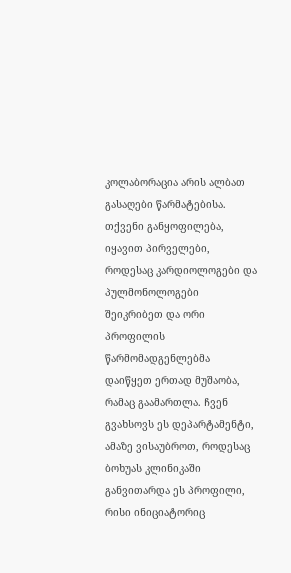კოლაბორაცია არის ალბათ გასაღები წარმატებისა. თქვენი განყოფილება, იყავით პირველები, როდესაც კარდიოლოგები და პულმონოლოგები შეიკრიბეთ და ორი პროფილის წარმომადგენლებმა დაიწყეთ ერთად მუშაობა, რამაც გაამართლა. ჩვენ გვახსოვს ეს დეპარტამენტი, ამაზე ვისაუბროთ, როდესაც ბოხუას კლინიკაში განვითარდა ეს პროფილი, რისი ინიციატორიც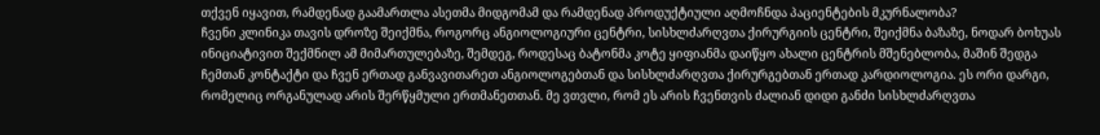თქვენ იყავით, რამდენად გაამართლა ასეთმა მიდგომამ და რამდენად პროდუქტიული აღმოჩნდა პაციენტების მკურნალობა?
ჩვენი კლინიკა თავის დროზე შეიქმნა, როგორც ანგიოლოგიური ცენტრი, სისხლძარღვთა ქირურგიის ცენტრი, შეიქმნა ბაზაზე, ნოდარ ბოხუას ინიციატივით შექმნილ ამ მიმართულებაზე, შემდეგ, როდესაც ბატონმა კოტე ყიფიანმა დაიწყო ახალი ცენტრის მშენებლობა, მაშინ შედგა ჩემთან კონტაქტი და ჩვენ ერთად განვავითარეთ ანგიოლოგებთან და სისხლძარღვთა ქირურგებთან ერთად კარდიოლოგია. ეს ორი დარგი, რომელიც ორგანულად არის შერწყმული ერთმანეთთან. მე ვთვლი, რომ ეს არის ჩვენთვის ძალიან დიდი განძი სისხლძარღვთა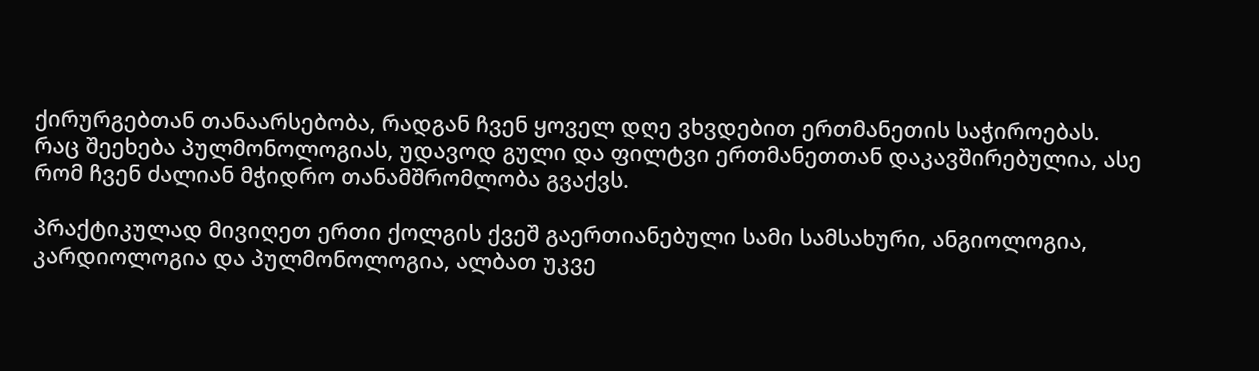ქირურგებთან თანაარსებობა, რადგან ჩვენ ყოველ დღე ვხვდებით ერთმანეთის საჭიროებას.
რაც შეეხება პულმონოლოგიას, უდავოდ გული და ფილტვი ერთმანეთთან დაკავშირებულია, ასე რომ ჩვენ ძალიან მჭიდრო თანამშრომლობა გვაქვს.

პრაქტიკულად მივიღეთ ერთი ქოლგის ქვეშ გაერთიანებული სამი სამსახური, ანგიოლოგია, კარდიოლოგია და პულმონოლოგია, ალბათ უკვე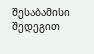შესაბამისი შედეგით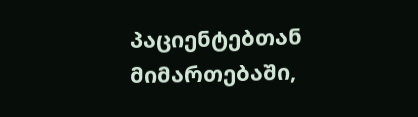პაციენტებთან მიმართებაში,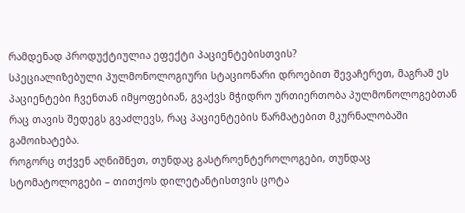რამდენად პროდუქტიულია ეფექტი პაციენტებისთვის?
სპეციალიზებული პულმონოლოგიური სტაციონარი დროებით შევაჩერეთ, მაგრამ ეს პაციენტები ჩვენთან იმყოფებიან, გვაქვს მჭიდრო ურთიერთობა პულმონოლოგებთან რაც თავის შედეგს გვაძლევს, რაც პაციენტების წარმატებით მკურნალობაში გამოიხატება.
როგორც თქვენ აღნიშნეთ, თუნდაც გასტროენტეროლოგები, თუნდაც სტომატოლოგები – თითქოს დილეტანტისთვის ცოტა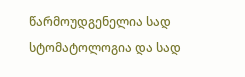წარმოუდგენელია სად სტომატოლოგია და სად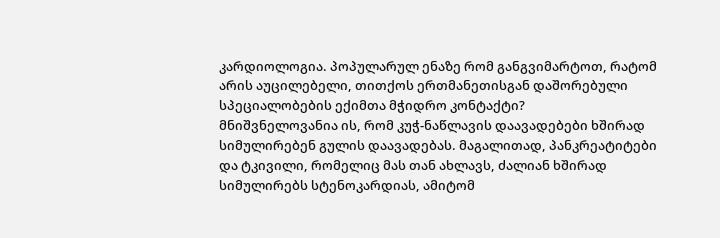კარდიოლოგია. პოპულარულ ენაზე რომ განგვიმარტოთ, რატომ არის აუცილებელი, თითქოს ერთმანეთისგან დაშორებული სპეციალობების ექიმთა მჭიდრო კონტაქტი?
მნიშვნელოვანია ის, რომ კუჭ-ნაწლავის დაავადებები ხშირად სიმულირებენ გულის დაავადებას. მაგალითად, პანკრეატიტები და ტკივილი, რომელიც მას თან ახლავს, ძალიან ხშირად სიმულირებს სტენოკარდიას, ამიტომ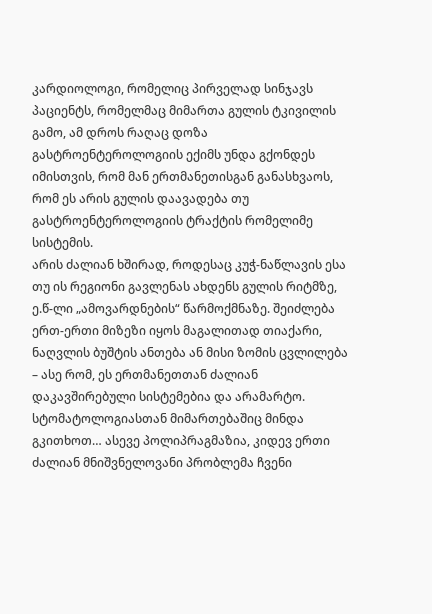კარდიოლოგი, რომელიც პირველად სინჯავს პაციენტს, რომელმაც მიმართა გულის ტკივილის გამო, ამ დროს რაღაც დოზა გასტროენტეროლოგიის ექიმს უნდა გქონდეს იმისთვის, რომ მან ერთმანეთისგან განასხვაოს, რომ ეს არის გულის დაავადება თუ გასტროენტეროლოგიის ტრაქტის რომელიმე სისტემის.
არის ძალიან ხშირად, როდესაც კუჭ-ნაწლავის ესა თუ ის რეგიონი გავლენას ახდენს გულის რიტმზე, ე.წ-ლი „ამოვარდნების“ წარმოქმნაზე. შეიძლება ერთ-ერთი მიზეზი იყოს მაგალითად თიაქარი, ნაღვლის ბუშტის ანთება ან მისი ზომის ცვლილება – ასე რომ, ეს ერთმანეთთან ძალიან დაკავშირებული სისტემებია და არამარტო.
სტომატოლოგიასთან მიმართებაშიც მინდა გკითხოთ… ასევე პოლიპრაგმაზია, კიდევ ერთი ძალიან მნიშვნელოვანი პრობლემა ჩვენი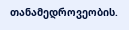თანამედროვეობის.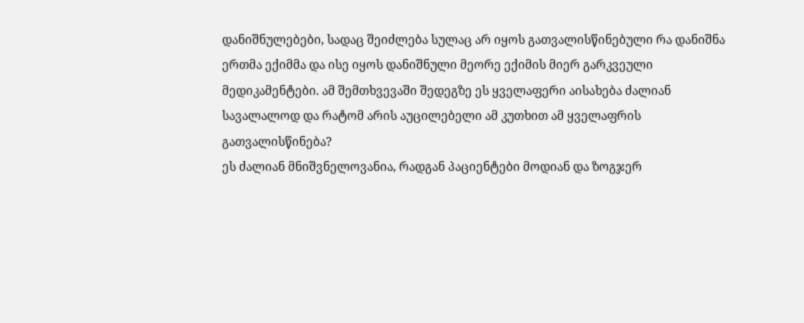დანიშნულებები, სადაც შეიძლება სულაც არ იყოს გათვალისწინებული რა დანიშნა ერთმა ექიმმა და ისე იყოს დანიშნული მეორე ექიმის მიერ გარკვეული მედიკამენტები. ამ შემთხვევაში შედეგზე ეს ყველაფერი აისახება ძალიან სავალალოდ და რატომ არის აუცილებელი ამ კუთხით ამ ყველაფრის გათვალისწინება?
ეს ძალიან მნიშვნელოვანია, რადგან პაციენტები მოდიან და ზოგჯერ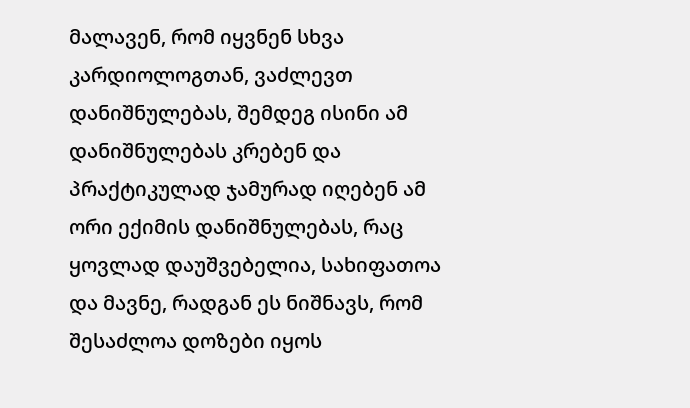მალავენ, რომ იყვნენ სხვა კარდიოლოგთან, ვაძლევთ დანიშნულებას, შემდეგ ისინი ამ დანიშნულებას კრებენ და პრაქტიკულად ჯამურად იღებენ ამ ორი ექიმის დანიშნულებას, რაც ყოვლად დაუშვებელია, სახიფათოა და მავნე, რადგან ეს ნიშნავს, რომ შესაძლოა დოზები იყოს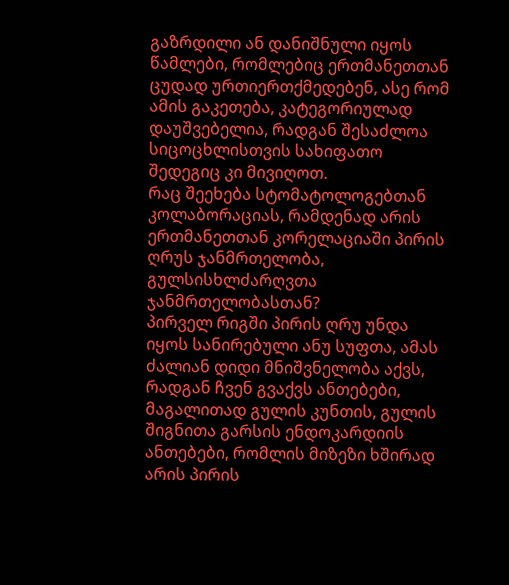გაზრდილი ან დანიშნული იყოს წამლები, რომლებიც ერთმანეთთან ცუდად ურთიერთქმედებენ, ასე რომ ამის გაკეთება, კატეგორიულად დაუშვებელია, რადგან შესაძლოა სიცოცხლისთვის სახიფათო შედეგიც კი მივიღოთ.
რაც შეეხება სტომატოლოგებთან კოლაბორაციას, რამდენად არის ერთმანეთთან კორელაციაში პირის ღრუს ჯანმრთელობა, გულსისხლძარღვთა ჯანმრთელობასთან?
პირველ რიგში პირის ღრუ უნდა იყოს სანირებული ანუ სუფთა, ამას ძალიან დიდი მნიშვნელობა აქვს, რადგან ჩვენ გვაქვს ანთებები, მაგალითად გულის კუნთის, გულის შიგნითა გარსის ენდოკარდიის ანთებები, რომლის მიზეზი ხშირად არის პირის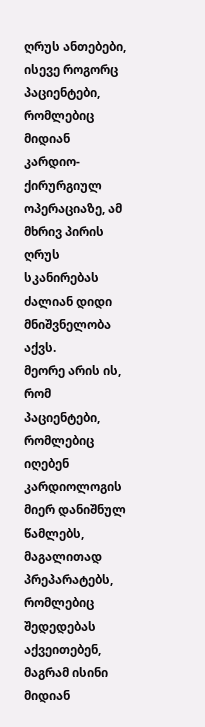ღრუს ანთებები, ისევე როგორც პაციენტები, რომლებიც მიდიან კარდიო-ქირურგიულ ოპერაციაზე, ამ მხრივ პირის ღრუს სკანირებას ძალიან დიდი მნიშვნელობა აქვს.
მეორე არის ის, რომ პაციენტები, რომლებიც იღებენ კარდიოლოგის მიერ დანიშნულ წამლებს, მაგალითად პრეპარატებს, რომლებიც შედედებას აქვეითებენ, მაგრამ ისინი მიდიან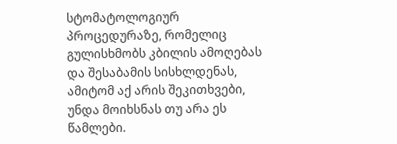სტომატოლოგიურ პროცედურაზე, რომელიც გულისხმობს კბილის ამოღებას და შესაბამის სისხლდენას, ამიტომ აქ არის შეკითხვები, უნდა მოიხსნას თუ არა ეს წამლები.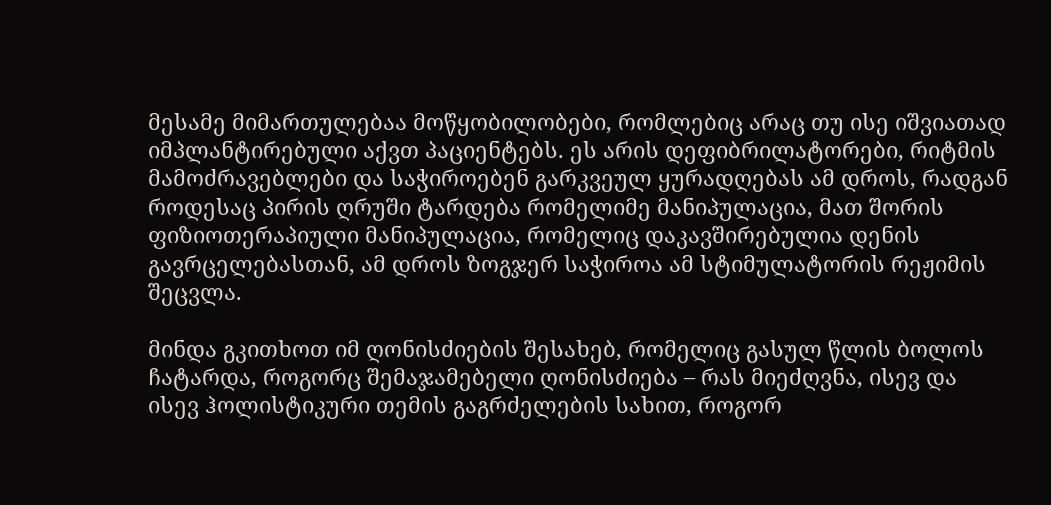მესამე მიმართულებაა მოწყობილობები, რომლებიც არაც თუ ისე იშვიათად იმპლანტირებული აქვთ პაციენტებს. ეს არის დეფიბრილატორები, რიტმის მამოძრავებლები და საჭიროებენ გარკვეულ ყურადღებას ამ დროს, რადგან როდესაც პირის ღრუში ტარდება რომელიმე მანიპულაცია, მათ შორის ფიზიოთერაპიული მანიპულაცია, რომელიც დაკავშირებულია დენის გავრცელებასთან, ამ დროს ზოგჯერ საჭიროა ამ სტიმულატორის რეჟიმის შეცვლა.

მინდა გკითხოთ იმ ღონისძიების შესახებ, რომელიც გასულ წლის ბოლოს ჩატარდა, როგორც შემაჯამებელი ღონისძიება – რას მიეძღვნა, ისევ და ისევ ჰოლისტიკური თემის გაგრძელების სახით, როგორ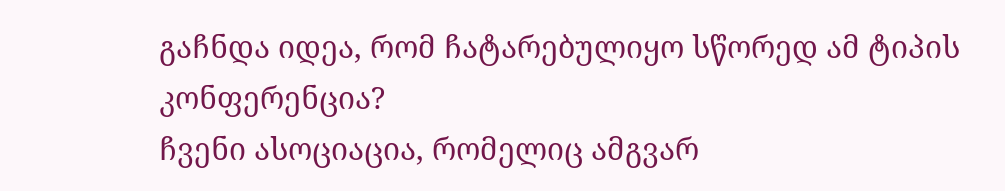გაჩნდა იდეა, რომ ჩატარებულიყო სწორედ ამ ტიპის კონფერენცია?
ჩვენი ასოციაცია, რომელიც ამგვარ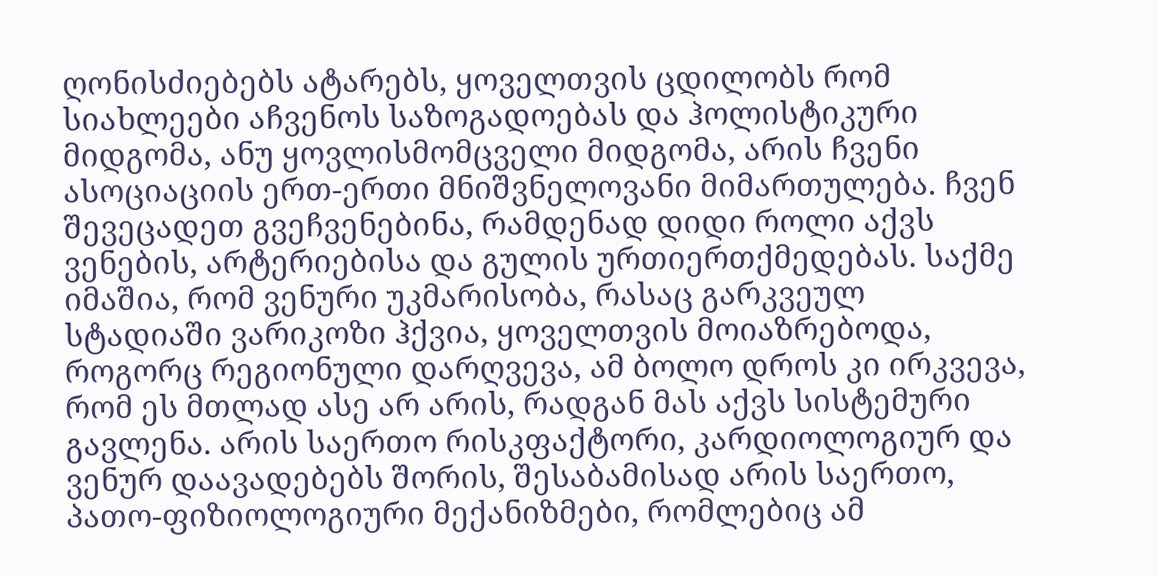ღონისძიებებს ატარებს, ყოველთვის ცდილობს რომ სიახლეები აჩვენოს საზოგადოებას და ჰოლისტიკური მიდგომა, ანუ ყოვლისმომცველი მიდგომა, არის ჩვენი ასოციაციის ერთ-ერთი მნიშვნელოვანი მიმართულება. ჩვენ შევეცადეთ გვეჩვენებინა, რამდენად დიდი როლი აქვს ვენების, არტერიებისა და გულის ურთიერთქმედებას. საქმე იმაშია, რომ ვენური უკმარისობა, რასაც გარკვეულ სტადიაში ვარიკოზი ჰქვია, ყოველთვის მოიაზრებოდა, როგორც რეგიონული დარღვევა, ამ ბოლო დროს კი ირკვევა, რომ ეს მთლად ასე არ არის, რადგან მას აქვს სისტემური გავლენა. არის საერთო რისკფაქტორი, კარდიოლოგიურ და ვენურ დაავადებებს შორის, შესაბამისად არის საერთო, პათო-ფიზიოლოგიური მექანიზმები, რომლებიც ამ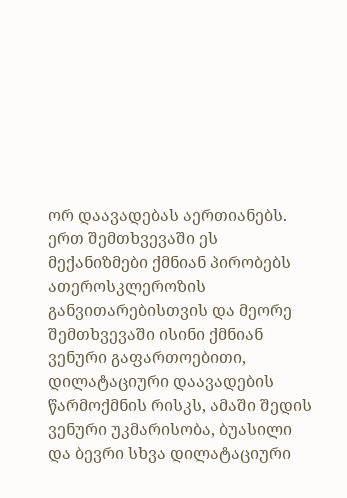ორ დაავადებას აერთიანებს. ერთ შემთხვევაში ეს მექანიზმები ქმნიან პირობებს ათეროსკლეროზის განვითარებისთვის და მეორე შემთხვევაში ისინი ქმნიან ვენური გაფართოებითი, დილატაციური დაავადების წარმოქმნის რისკს, ამაში შედის ვენური უკმარისობა, ბუასილი და ბევრი სხვა დილატაციური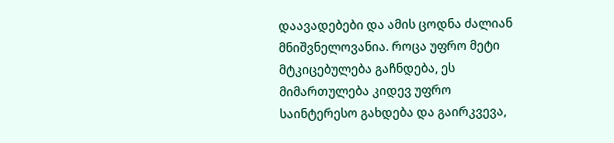დაავადებები და ამის ცოდნა ძალიან მნიშვნელოვანია. როცა უფრო მეტი მტკიცებულება გაჩნდება, ეს მიმართულება კიდევ უფრო საინტერესო გახდება და გაირკვევა,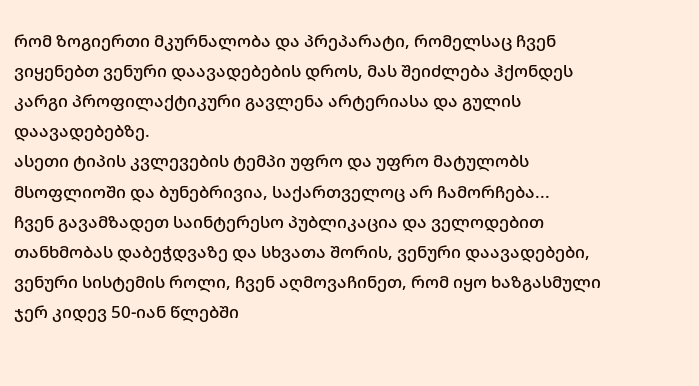რომ ზოგიერთი მკურნალობა და პრეპარატი, რომელსაც ჩვენ ვიყენებთ ვენური დაავადებების დროს, მას შეიძლება ჰქონდეს კარგი პროფილაქტიკური გავლენა არტერიასა და გულის დაავადებებზე.
ასეთი ტიპის კვლევების ტემპი უფრო და უფრო მატულობს მსოფლიოში და ბუნებრივია, საქართველოც არ ჩამორჩება...
ჩვენ გავამზადეთ საინტერესო პუბლიკაცია და ველოდებით თანხმობას დაბეჭდვაზე და სხვათა შორის, ვენური დაავადებები, ვენური სისტემის როლი, ჩვენ აღმოვაჩინეთ, რომ იყო ხაზგასმული ჯერ კიდევ 50-იან წლებში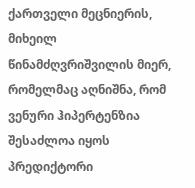ქართველი მეცნიერის, მიხეილ წინამძღვრიშვილის მიერ, რომელმაც აღნიშნა, რომ ვენური ჰიპერტენზია შესაძლოა იყოს პრედიქტორი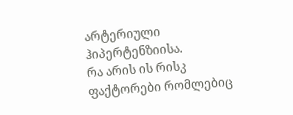არტერიული ჰიპერტენზიისა.
რა არის ის რისკ ფაქტორები რომლებიც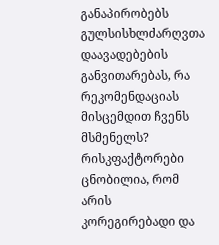განაპირობებს გულსისხლძარღვთა დაავადებების განვითარებას, რა რეკომენდაციას მისცემდით ჩვენს მსმენელს?
რისკფაქტორები ცნობილია, რომ არის კორეგირებადი და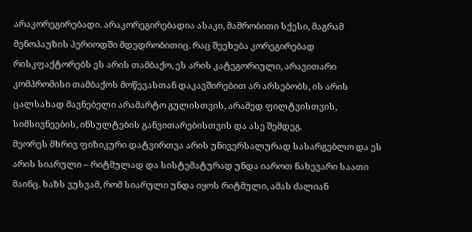არაკორეგირებადი. არაკორეგირებადია ასაკი, მამრობითი სქესი, მაგრამ მენოპაუზის პერიოდში მდედრობითიც. რაც შეეხება კორეგირებად რისკფაქტორებს ეს არის თამბაქო, ეს არის კატეგორიული, არავითარი კომპრომისი თამბაქოს მოწევასთან დაკავშირებით არ არსებობს, ის არის ცალსახად მავნებელი არამარტო გულისთვის, არამედ ფილტვისთვის, სიმსივნეების, ინსულტების განვითარებისთვის და ასე შემდეგ.
მეორეს მხრივ ფიზიკური დატვირთვა არის უნივერსალურად სასარგებლო და ეს არის სიარული – რიტმულად და სისტემატურად უნდა იაროთ ნახევარი საათი მაინც. ხაზს ვუსვამ, რომ სიარული უნდა იყოს რიტმული, ამას ძალიან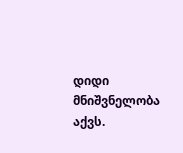დიდი მნიშვნელობა აქვს.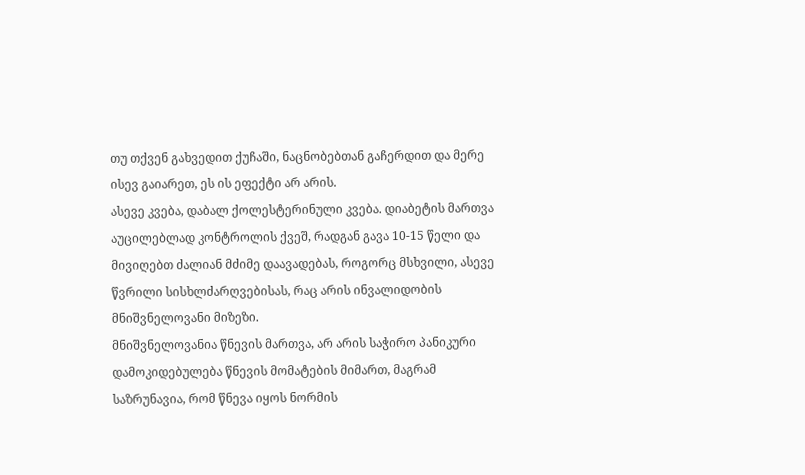თუ თქვენ გახვედით ქუჩაში, ნაცნობებთან გაჩერდით და მერე ისევ გაიარეთ, ეს ის ეფექტი არ არის.
ასევე კვება, დაბალ ქოლესტერინული კვება. დიაბეტის მართვა აუცილებლად კონტროლის ქვეშ, რადგან გავა 10-15 წელი და მივიღებთ ძალიან მძიმე დაავადებას, როგორც მსხვილი, ასევე წვრილი სისხლძარღვებისას, რაც არის ინვალიდობის მნიშვნელოვანი მიზეზი.
მნიშვნელოვანია წნევის მართვა, არ არის საჭირო პანიკური დამოკიდებულება წნევის მომატების მიმართ, მაგრამ საზრუნავია, რომ წნევა იყოს ნორმის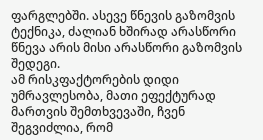ფარგლებში. ასევე წნევის გაზომვის ტექნიკა, ძალიან ხშირად არასწორი წნევა არის მისი არასწორი გაზომვის შედეგი.
ამ რისკფაქტორების დიდი უმრავლესობა, მათი ეფექტურად მართვის შემთხვევაში, ჩვენ შეგვიძლია, რომ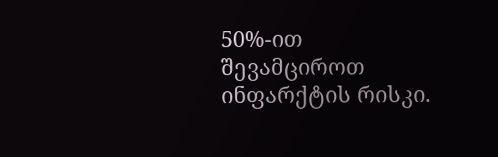50%-ით შევამციროთ ინფარქტის რისკი.